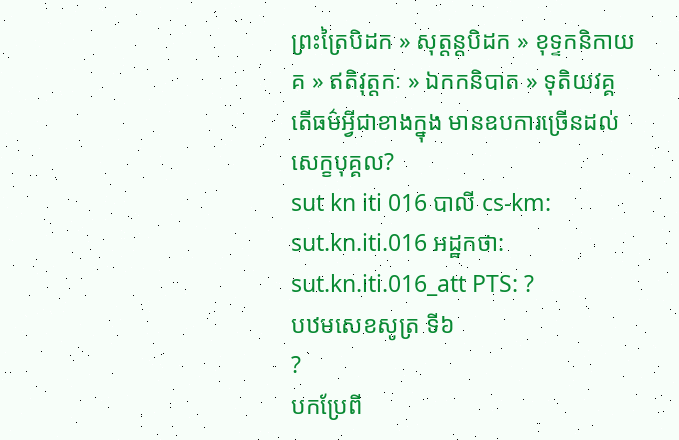ព្រះត្រៃបិដក » សុត្តន្តបិដក » ខុទ្ទកនិកាយគ » ឥតិវុត្តកៈ » ឯកកនិបាត » ទុតិយវគ្គ
តើធម៌អ្វីជាខាងក្នុង មានឧបការច្រើនដល់សេក្ខបុគ្គល?
sut kn iti 016 បាលី cs-km: sut.kn.iti.016 អដ្ឋកថា: sut.kn.iti.016_att PTS: ?
បឋមសេខសូត្រ ទី៦
?
បកប្រែពី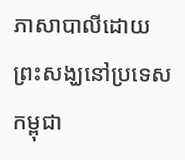ភាសាបាលីដោយ
ព្រះសង្ឃនៅប្រទេសកម្ពុជា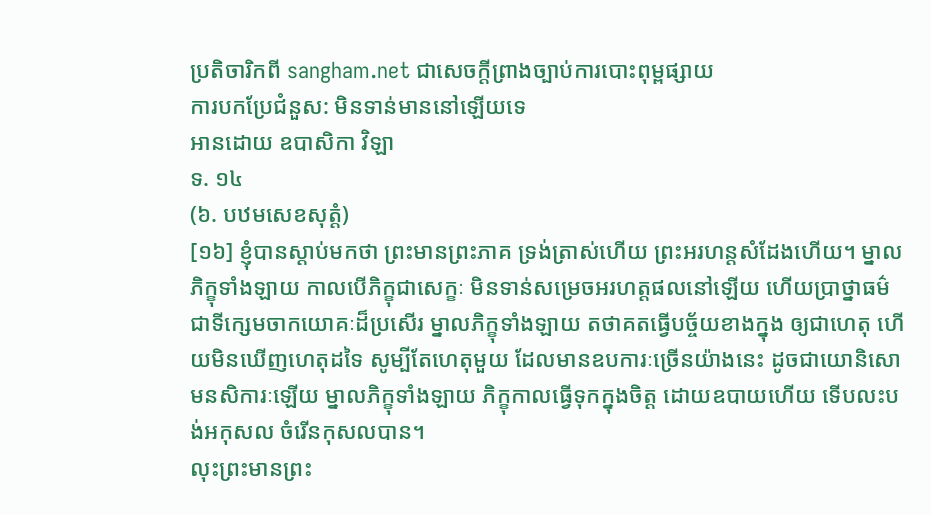ប្រតិចារិកពី sangham.net ជាសេចក្តីព្រាងច្បាប់ការបោះពុម្ពផ្សាយ
ការបកប្រែជំនួស: មិនទាន់មាននៅឡើយទេ
អានដោយ ឧបាសិកា វិឡា
ទ. ១៤
(៦. បឋមសេខសុត្តំ)
[១៦] ខ្ញុំបានស្ដាប់មកថា ព្រះមានព្រះភាគ ទ្រង់ត្រាស់ហើយ ព្រះអរហន្តសំដែងហើយ។ ម្នាលភិក្ខុទាំងឡាយ កាលបើភិក្ខុជាសេក្ខៈ មិនទាន់សម្រេចអរហត្តផលនៅឡើយ ហើយប្រាថ្នាធម៌ជាទីក្សេមចាកយោគៈដ៏ប្រសើរ ម្នាលភិក្ខុទាំងឡាយ តថាគតធ្វើបច្ច័យខាងក្នុង ឲ្យជាហេតុ ហើយមិនឃើញហេតុដទៃ សូម្បីតែហេតុមួយ ដែលមានឧបការៈច្រើនយ៉ាងនេះ ដូចជាយោនិសោមនសិការៈឡើយ ម្នាលភិក្ខុទាំងឡាយ ភិក្ខុកាលធ្វើទុកក្នុងចិត្ត ដោយឧបាយហើយ ទើបលះបង់អកុសល ចំរើនកុសលបាន។
លុះព្រះមានព្រះ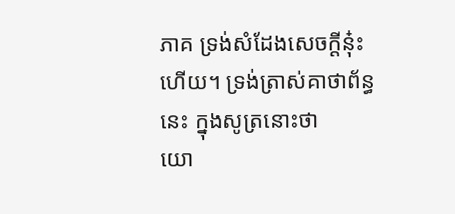ភាគ ទ្រង់សំដែងសេចក្ដីនុ៎ះហើយ។ ទ្រង់ត្រាស់គាថាព័ន្ធនេះ ក្នុងសូត្រនោះថា
យោ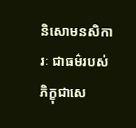និសោមនសិការៈ ជាធម៌របស់ភិក្ខុជាសេ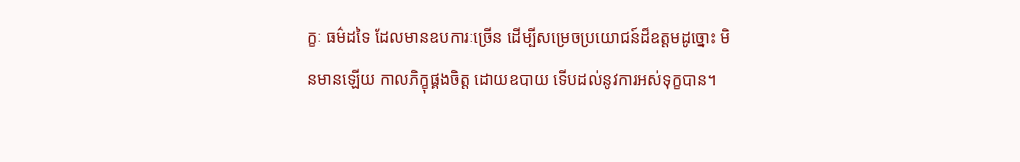ក្ខៈ ធម៌ដទៃ ដែលមានឧបការៈច្រើន ដើម្បីសម្រេចប្រយោជន៍ដ៏ឧត្តមដូច្នោះ មិនមានឡើយ កាលភិក្ខុផ្គងចិត្ត ដោយឧបាយ ទើបដល់នូវការអស់ទុក្ខបាន។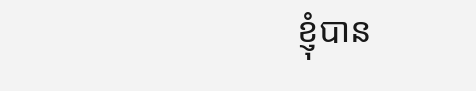ខ្ញុំបាន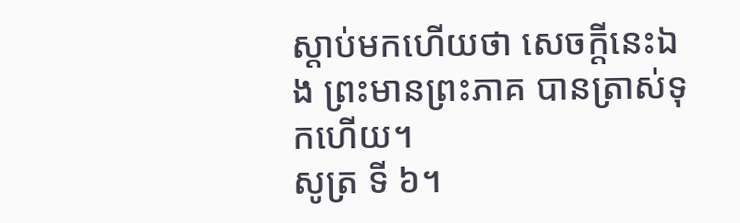ស្ដាប់មកហើយថា សេចក្ដីនេះឯង ព្រះមានព្រះភាគ បានត្រាស់ទុកហើយ។
សូត្រ ទី ៦។